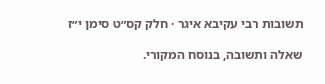תשובות רבי עקיבא איגר · חלק קס״ט סימן י״ז

שאלה ותשובה, בנוסח המקורי.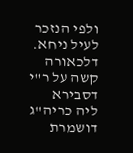ולפי הנזכר לעיל ניחא. דלכאורה קשה על ר"י דסבירא ליה כריה"ג דושמרת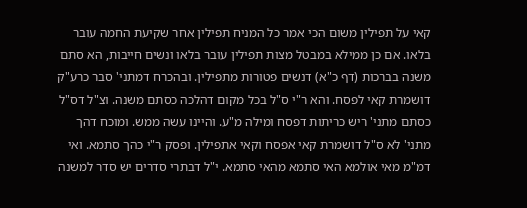קאי על תפילין משום הכי אמר כל המניח תפילין אחר שקיעת החמה עובר בלאו. אם כן ממילא במבטל מצות תפילין עובר בלאו ונשים חייבות, הא סתם משנה בברכות (דף כ"א) דנשים פטורות מתפילין. ובהכרח דמתני' סבר כרע"ק דושמרת קאי לפסח. והא ר"י ס"ל בכל מקום דהלכה כסתם משנה. וצ"ל דס"ל כסתם מתני' ריש כריתות דפסח ומילה מ"ע. והיינו עשה ממש. ומוכח דהך מתני' לא ס"ל דושמרת קאי אפסח וקאי אתפילין. ופסק ר"י כהך סתמא. ואי דמ"מ מאי אולמא האי סתמא מהאי סתמא. י"ל דבתרי סדרים יש סדר למשנה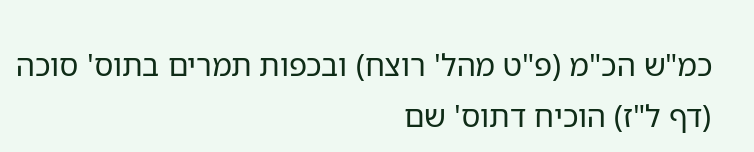כמ"ש הכ"מ (פ"ט מהל' רוצח) ובכפות תמרים בתוס' סוכה (דף ל"ז) הוכיח דתוס' שם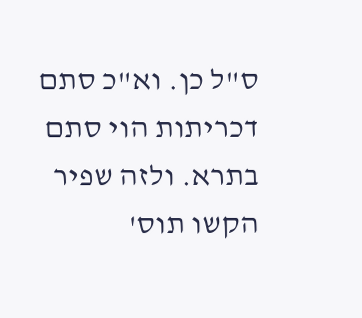ס"ל כן. וא"כ סתם דכריתות הוי סתם בתרא. ולזה שפיר הקשו תוס'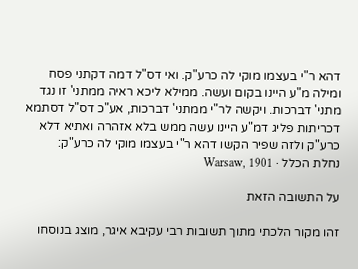דהא ר"י בעצמו מוקי לה כרע"ק. ואי דס"ל דמה דקתני פסח ומילה מ"ע היינו בקום ועשה. ממילא ליכא ראיה ממתני' זו נגד מתני' דברכות. ויקשה לר"י ממתני' דברכות, אע"כ דס"ל דסתמא דכריתות פליג דמ"ע היינו עשה ממש בלא אזהרה ואתיא דלא כרע"ק ולזה שפיר הקשו דהא ר"י בעצמו מוקי לה כרע"ק:
נחלת הכלל · Warsaw, 1901

על התשובה הזאת

זהו מקור הלכתי מתוך תשובות רבי עקיבא איגר, מוצג בנוסחו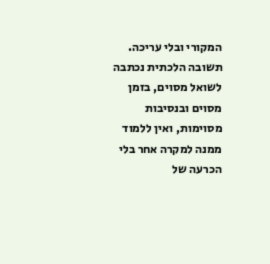המקורי ובלי עריכה. תשובה הלכתית נכתבה לשואל מסוים, בזמן מסוים ובנסיבות מסוימות, ואין ללמוד ממנה למקרה אחר בלי הכרעה של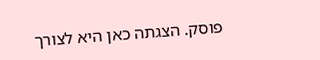פוסק. הצגתה כאן היא לצורך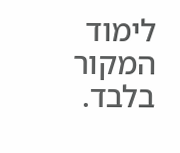לימוד המקור בלבד.